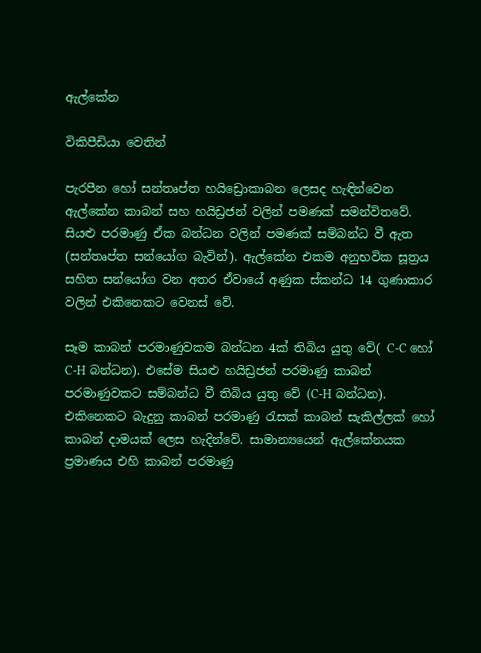ඇල්කේන

විකිපීඩියා වෙතින්

පැරපීන හෝ සන්තෘප්ත හයිඩ්‍රොකාබන ලෙසද හැඳින්වෙන ඇල්කේන කාබන් සහ හයිඩ්‍රජන් වලින් පමණක් සමන්විතවේ. සියළු පරමාණු ඒක බන්ධන වලින් පමණක් සම්බන්ධ වී ඇත (සන්තෘප්ත සන්යෝග බැවින්). ඇල්කේන එකම අනුභවික සූත්‍රය සහිත සන්යෝග වන අතර ඒවායේ අණුක ස්කන්ධ 14 ගුණාකාර වලින් එකිනෙකට වෙනස් වේ.

සෑම කාබන් පරමාණුවකම බන්ධන 4ක් තිබිය යුතු වේ( C-C හෝ C-H බන්ධන). එසේම සියළු හයිඩ්‍රජන් පරමාණු කාබන් පරමාණුවකට සම්බන්ධ වී තිබිය යුතු වේ (C-H බන්ධන). එකිනෙකට බැදුනු කාබන් පරමාණු ‍රැසක් කාබන් සැකිල්ලක් හෝ කාබන් දාමයක් ලෙස හැදින්වේ. සාමාන්‍යයෙන් ඇල්කේනයක ප්‍රමාණය එහි කාබන් පරමාණු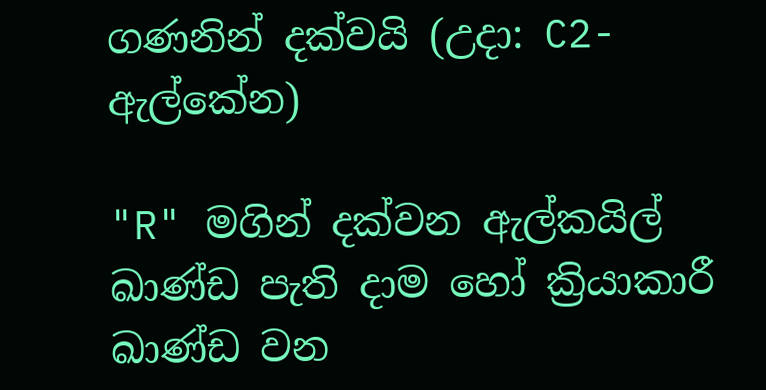ගණනින් දක්වයි (උදා: C2-ඇල්කේන)

"R" මගින් දක්වන ඇල්කයිල් ඛාණ්ඩ පැති දාම හෝ ක්‍රියාකාරී ඛාණ්ඩ වන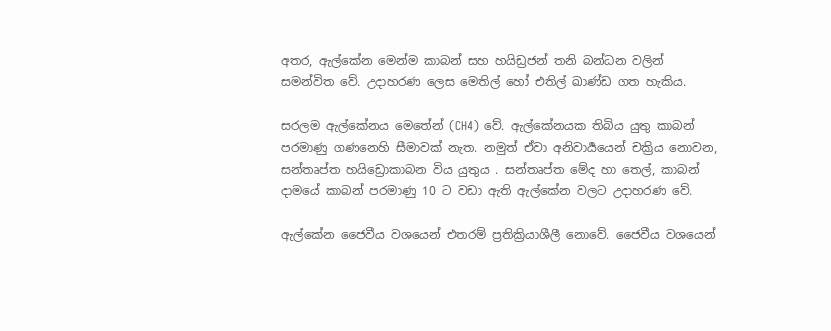අතර, ඇල්කේන මෙන්ම කාබන් සහ හයිඩ්‍රජන් තනි බන්ධන වලින් සමන්විත වේ. උදාහරණ ලෙස මෙතිල් හෝ එතිල් ඛාණ්ඩ ගත හැකිය.

සරලම ඇල්කේනය මෙතේන් (CH4) වේ. ඇල්කේනයක තිබිය යුතු කාබන් පරමාණු ගණනෙහි සීමාවක් නැත. නමුත් ඒවා අනිවාර්‍යයෙන් චක්‍රිය නොවන, සන්තෘප්ත හයිඩ්‍රොකාබන විය යුතුය . සන්තෘප්ත මේද හා තෙල්, කාබන් දාමයේ කාබන් පරමාණු 10 ට වඩා ඇති ඇල්කේන වලට උදාහරණ වේ.

ඇල්කේන ජෛවීය වශයෙන් එතරම් ප්‍රතික්‍රියාශීලී නොවේ. ජෛවීය වශයෙන්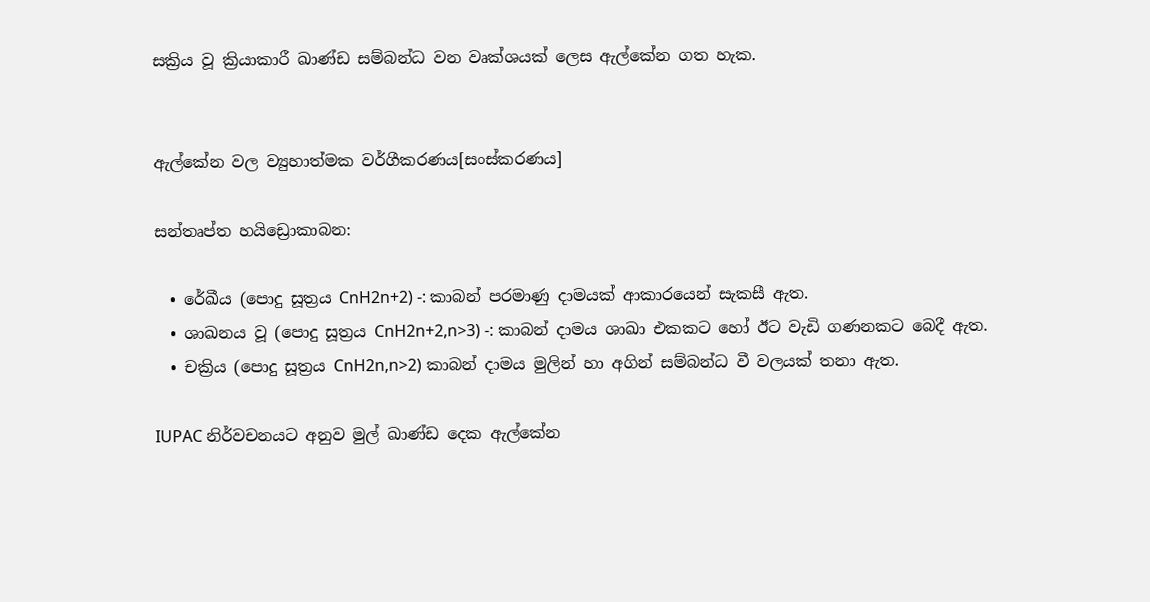සක්‍රිය වූ ක්‍රියාකාරී ඛාණ්ඩ සම්බන්ධ වන වෘක්ශයක් ලෙස ඇල්කේන ගත හැක.


ඇල්කේන වල ව්‍යුහාත්මක වර්ගීකරණය[සංස්කරණය]

සන්තෘප්ත හයිඩ්‍රොකාබන:

  • රේඛීය (පොදු සූත්‍රය CnH2n+2) -: කාබන් පරමාණු දාමයක් ආකාරයෙන් සැකසී ඇත.
  • ශාඛනය වූ (පොදු සූත්‍රය CnH2n+2,n>3) -: කාබන් දාමය ශාඛා එකකට හෝ ඊට වැඩි ගණනකට බෙදී ඇත.
  • චක්‍රිය (පොදු සූත්‍රය CnH2n,n>2) කාබන් දාමය මුලින් හා අගින් සම්බන්ධ වී වලයක් තනා ඇත.

IUPAC නිර්වචනයට අනුව මුල් ඛාණ්ඩ දෙක ඇල්කේන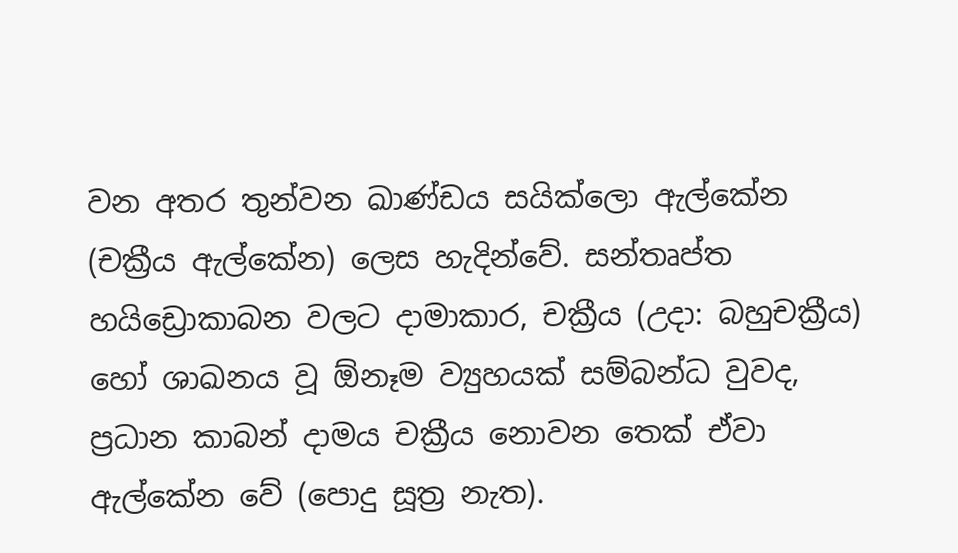වන අතර තුන්වන ඛාණ්ඩය සයික්ලො ඇල්කේන (චක්‍රීය ඇල්කේන) ලෙස හැදින්වේ. සන්තෘප්ත හයිඩ්‍රොකාබන වලට දාමාකාර, චක්‍රීය (උදා: බහුචක්‍රීය) හෝ ශාඛනය වූ ඕනෑම ව්‍යුහයක් සම්බන්ධ වුවද, ප්‍රධාන කාබන් දාමය චක්‍රීය නොවන තෙක් ඒවා ඇල්කේන වේ (පොදු සූත්‍ර නැත).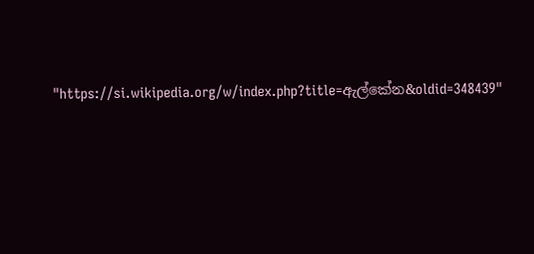"https://si.wikipedia.org/w/index.php?title=ඇල්කේන&oldid=348439"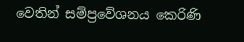වෙතින් සම්ප්‍රවේශනය කෙරිණි